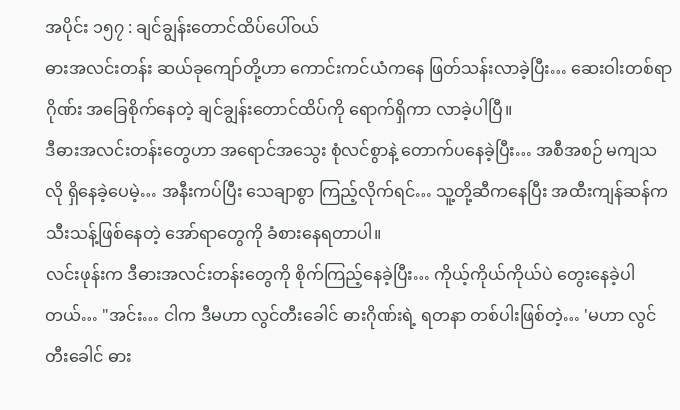အပိုင်း ၁၅၇ : ချင်ချွန်းတောင်ထိပ်ပေါ်ဝယ်
ဓားအလင်းတန်း ဆယ်ခုကျော်တို့ဟာ ကောင်းကင်ယံကနေ ဖြတ်သန်းလာခဲ့ပြီး… ဆေးဝါးတစ်ရာဂိုဏ်း အခြေစိုက်နေတဲ့ ချင်ချွန်းတောင်ထိပ်ကို ရောက်ရှိကာ လာခဲ့ပါပြီ။
ဒီဓားအလင်းတန်းတွေဟာ အရောင်အသွေး စုံလင်စွာနဲ့ တောက်ပနေခဲ့ပြီး… အစီအစဉ် မကျသလို ရှိနေခဲ့ပေမဲ့… အနီးကပ်ပြီး သေချာစွာ ကြည့်လိုက်ရင်… သူ့တို့ဆီကနေပြီး အထီးကျန်ဆန်က သီးသန့်ဖြစ်နေတဲ့ အော်ရာတွေကို ခံစားနေရတာပါ။
လင်းဖုန်းက ဒီဓားအလင်းတန်းတွေကို စိုက်ကြည့်နေခဲ့ပြီး… ကိုယ့်ကိုယ်ကိုယ်ပဲ တွေးနေခဲ့ပါတယ်… "အင်း… ငါက ဒီမဟာ လွင်တီးခေါင် ဓားဂိုဏ်းရဲ့ ရတနာ တစ်ပါးဖြစ်တဲ့… 'မဟာ လွင်တီးခေါင် ဓား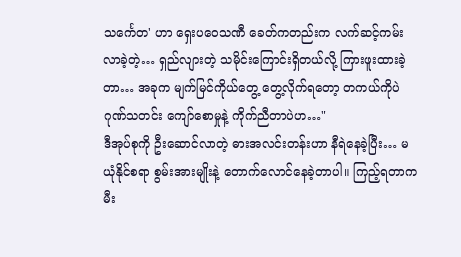သင်္ကေတ' ဟာ ရှေးပဝေသဏီ ခေတ်ကတည်းက လက်ဆင့်ကမ်းလာခဲ့တဲ့… ရှည်လျားတဲ့ သမိုင်းကြောင်းရှိတယ်လို့ ကြားဖူးထားခဲ့တာ… အခုက မျက်မြင်ကိုယ်တွေ့ တွေ့လိုက်ရတော့ တကယ်ကိုပဲ ဂုဏ်သတင်း ကျော်စောမှုနဲ့ ကိုက်ညီတာပဲဟ…"
ဒီအုပ်စုကို ဦးဆောင်လာတဲ့ ဓားအလင်းတန်းဟာ နီရဲနေခဲ့ပြီး… မယုံနိုင်စရာ စွမ်းအားမျိုးနဲ့ တောက်လောင်နေခဲ့တာပါ။ ကြည့်ရတာက မီး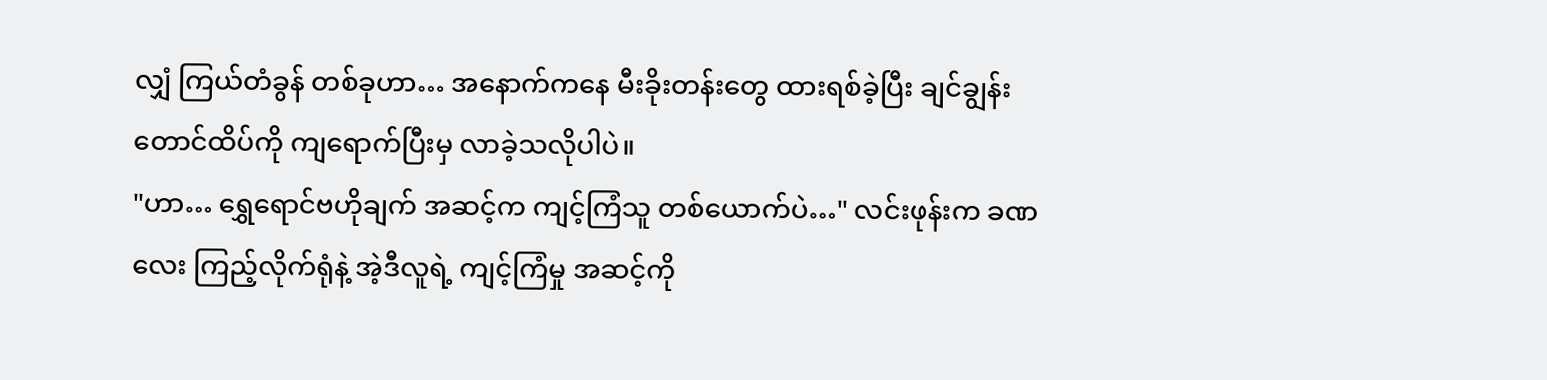လျှံ ကြယ်တံခွန် တစ်ခုဟာ… အနောက်ကနေ မီးခိုးတန်းတွေ ထားရစ်ခဲ့ပြီး ချင်ချွန်းတောင်ထိပ်ကို ကျရောက်ပြီးမှ လာခဲ့သလိုပါပဲ။
"ဟာ… ရွှေရောင်ဗဟိုချက် အဆင့်က ကျင့်ကြံသူ တစ်ယောက်ပဲ…" လင်းဖုန်းက ခဏလေး ကြည့်လိုက်ရုံနဲ့ အဲ့ဒီလူရဲ့ ကျင့်ကြံမှု အဆင့်ကို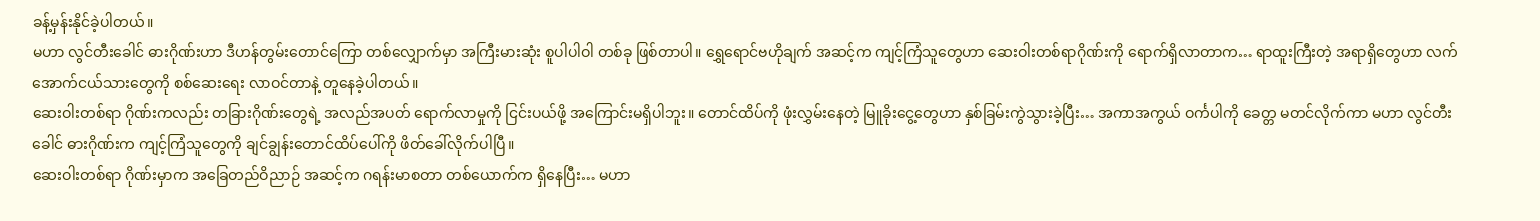ခန့်မှန်းနိုင်ခဲ့ပါတယ်။
မဟာ လွင်တီးခေါင် ဓားဂိုဏ်းဟာ ဒီဟန်တွမ်းတောင်ကြော တစ်လျှောက်မှာ အကြီးမားဆုံး စူပါပါဝါ တစ်ခု ဖြစ်တာပါ။ ရွှေရောင်ဗဟိုချက် အဆင့်က ကျင့်ကြံသူတွေဟာ ဆေးဝါးတစ်ရာဂိုဏ်းကို ရောက်ရှိလာတာက… ရာထူးကြီးတဲ့ အရာရှိတွေဟာ လက်အောက်ငယ်သားတွေကို စစ်ဆေးရေး လာဝင်တာနဲ့ တူနေခဲ့ပါတယ်။
ဆေးဝါးတစ်ရာ ဂိုဏ်းကလည်း တခြားဂိုဏ်းတွေရဲ့ အလည်အပတ် ရောက်လာမှုကို ငြင်းပယ်ဖို့ အကြောင်းမရှိပါဘူး။ တောင်ထိပ်ကို ဖုံးလွှမ်းနေတဲ့ မြူခိုးငွေ့တွေဟာ နှစ်ခြမ်းကွဲသွားခဲ့ပြီး… အကာအကွယ် ဝင်္ကပါကို ခေတ္တ မတင်လိုက်ကာ မဟာ လွင်တီးခေါင် ဓားဂိုဏ်းက ကျင့်ကြံသူတွေကို ချင်ချွန်းတောင်ထိပ်ပေါ်ကို ဖိတ်ခေါ်လိုက်ပါပြီ။
ဆေးဝါးတစ်ရာ ဂိုဏ်းမှာက အခြေတည်ဝိညာဉ် အဆင့်က ဂရန်းမာစတာ တစ်ယောက်က ရှိနေပြီး… မဟာ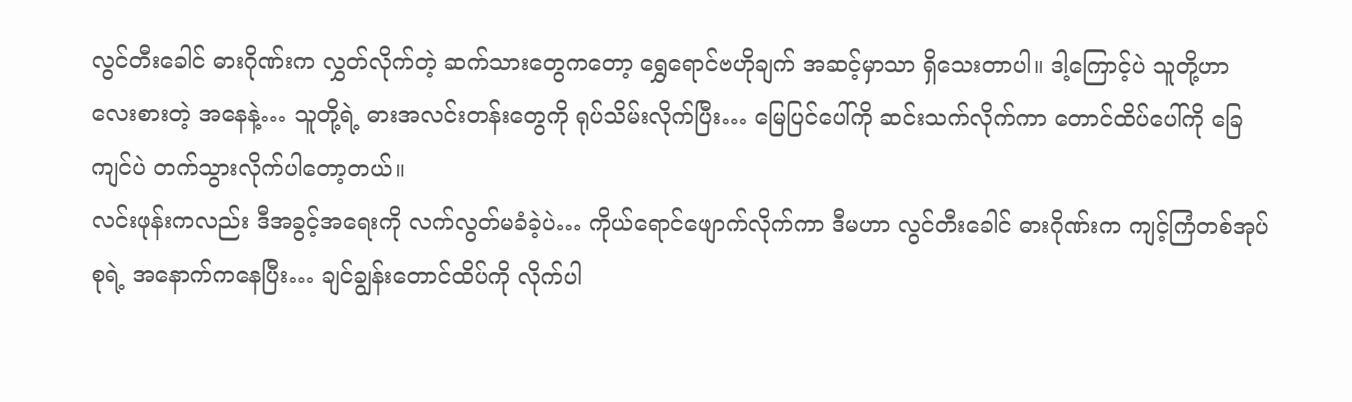လွင်တီးခေါင် ဓားဂိုဏ်းက လွှတ်လိုက်တဲ့ ဆက်သားတွေကတော့ ရွှေရောင်ဗဟိုချက် အဆင့်မှာသာ ရှိသေးတာပါ။ ဒါ့ကြောင့်ပဲ သူတို့ဟာ လေးစားတဲ့ အနေနဲ့… သူတို့ရဲ့ ဓားအလင်းတန်းတွေကို ရုပ်သိမ်းလိုက်ပြီး… မြေပြင်ပေါ်ကို ဆင်းသက်လိုက်ကာ တောင်ထိပ်ပေါ်ကို ခြေကျင်ပဲ တက်သွားလိုက်ပါတော့တယ်။
လင်းဖုန်းကလည်း ဒီအခွင့်အရေးကို လက်လွတ်မခံခဲ့ပဲ… ကိုယ်ရောင်ဖျောက်လိုက်ကာ ဒီမဟာ လွင်တီးခေါင် ဓားဂိုဏ်းက ကျင့်ကြံတစ်အုပ်စုရဲ့ အနောက်ကနေပြီး… ချင်ချွန်းတောင်ထိပ်ကို လိုက်ပါ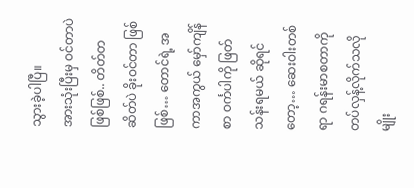သွားခဲ့ပါပြီ။
အားသုံးပြီးမှ ဝင်တာပဲ ဖြစ်ဖြစ်.. တိတ်တဆိတ်ပဲ ခိုးဝင်တာ ဖြစ်ဖြစ်… တောင်ရဲ့ အကာအကွယ် မှော်ကျိန်စာ ဝင်္ကပါကို ဖြတ်သန်းရမယ် ဆိုရင်တော့… ဆေးဝါးတစ်ရာ ဂရန်းမာစတာကို တပ်လှန့်လိုက်သလိုမျိုး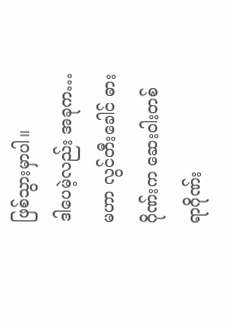ဖြစ်သွားမှာပါ။
ဒါပေမဲ့လည်း အခုက… မဟာ လွင်တီးခေါင် ဓားဂိုဏ်းက ဆေးဝါးတစ်ရာဂိုဏ်း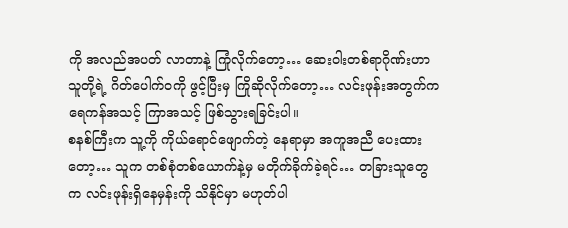ကို အလည်အပတ် လာတာနဲ့ ကြုံလိုက်တော့… ဆေးဝါးတစ်ရာဂိုဏ်းဟာ သူတို့ရဲ့ ဂိတ်ပေါက်ဝကို ဖွင့်ပြီးမှ ကြိုဆိုလိုက်တော့… လင်းဖုန်းအတွက်က ရေကန်အသင့် ကြာအသင့် ဖြစ်သွားရခြင်းပါ။
စနစ်ကြီးက သူ့ကို ကိုယ်ရောင်ဖျောက်တဲ့ နေရာမှာ အကူအညီ ပေးထားတော့… သူက တစ်စုံတစ်ယောက်နဲ့မှ မတိုက်ခိုက်ခဲ့ရင်… တခြားသူတွေက လင်းဖုန်းရှိနေမှန်းကို သိနိုင်မှာ မဟုတ်ပါ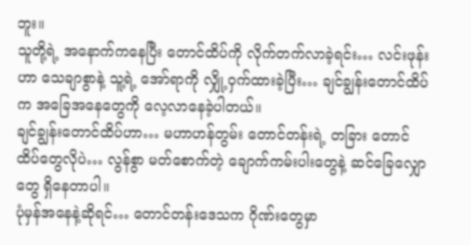ဘူး။
သူတို့ရဲ့ အနောက်ကနေပြီး တောင်ထိပ်ကို လိုက်တက်လာခဲ့ရင်း… လင်းဖုန်းဟာ သေချာစွာနဲ့ သူ့ရဲ့ အော်ရာကို လျှို့ဝှက်ထားခဲ့ပြီး… ချင်ချွန်းတောင်ထိပ်က အခြေအနေတွေကို လေ့လာနေခဲ့ပါတယ်။
ချင်ချွန်းတောင်ထိပ်ဟာ… မဟာဟန်တွမ်း တောင်တန်းရဲ့ တခြား တောင်ထိပ်တွေလိုပဲ… လွန်စွာ မတ်စောက်တဲ့ ချောက်ကမ်းပါးတွေနဲ့ ဆင်ခြေလျှောတွေ ရှိနေတာပါ။
ပုံမှန်အနေနဲ့ဆိုရင်… တောင်တန်းဒေသက ဂိုဏ်းတွေမှာ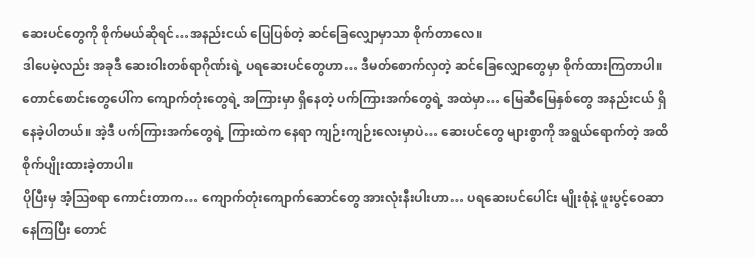ဆေးပင်တွေကို စိုက်မယ်ဆိုရင်…အနည်းငယ် ပြေပြစ်တဲ့ ဆင်ခြေလျှောမှာသာ စိုက်တာလေ။
ဒါပေမဲ့လည်း အခုဒီ ဆေးဝါးတစ်ရာဂိုဏ်းရဲ့ ပရဆေးပင်တွေဟာ… ဒီမတ်စောက်လှတဲ့ ဆင်ခြေလျှောတွေမှာ စိုက်ထားကြတာပါ။
တောင်စောင်းတွေပေါ်က ကျောက်တုံးတွေရဲ့ အကြားမှာ ရှိနေတဲ့ ပက်ကြားအက်တွေရဲ့ အထဲမှာ… မြေဆီမြေနှစ်တွေ အနည်းငယ် ရှိနေခဲ့ပါတယ်။ အဲ့ဒီ ပက်ကြားအက်တွေရဲ့ ကြားထဲက နေရာ ကျဉ်းကျဉ်းလေးမှာပဲ… ဆေးပင်တွေ များစွာကို အရွယ်ရောက်တဲ့ အထိ စိုက်ပျိုးထားခဲ့တာပါ။
ပိုပြီးမှ အံ့ဩစရာ ကောင်းတာက… ကျောက်တုံးကျောက်ဆောင်တွေ အားလုံးနီးပါးဟာ… ပရဆေးပင်ပေါင်း မျိုးစုံနဲ့ ဖူးပွင့်ဝေဆာနေကြပြီး တောင်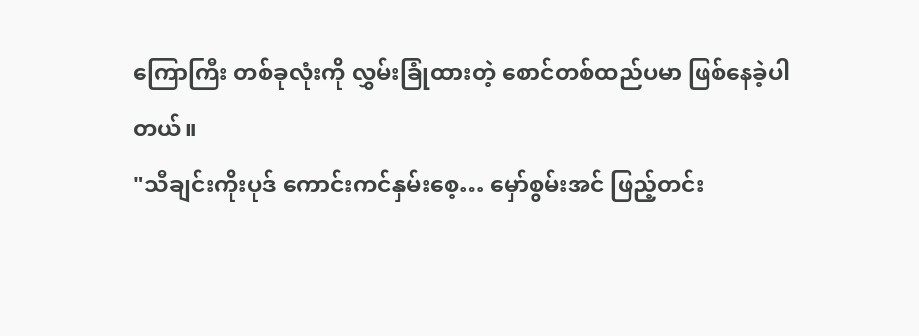ကြောကြီး တစ်ခုလုံးကို လွှမ်းခြုံထားတဲ့ စောင်တစ်ထည်ပမာ ဖြစ်နေခဲ့ပါတယ်။
"သီချင်းကိုးပုဒ် ကောင်းကင်နှမ်းစေ့… မှော်စွမ်းအင် ဖြည့်တင်း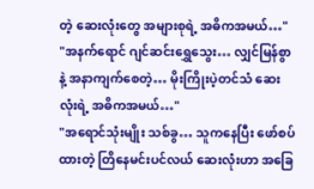တဲ့ ဆေးလုံးတွေ အများစုရဲ့ အဓိကအမယ်…"
"အနက်ရောင် ဂျင်ဆင်းရွှေသွေး… လျှင်မြန်စွာနဲ့ အနာကျက်စေတဲ့… မိုးကြိုးပဲ့တင်သံ ဆေးလုံးရဲ့ အဓိကအမယ်…"
"အရောင်သုံးမျိုး သစ်ခွ… သူကနေပြီး ဖော်စပ်ထားတဲ့ တြိနေမင်းပင်လယ် ဆေးလုံးဟာ အခြေ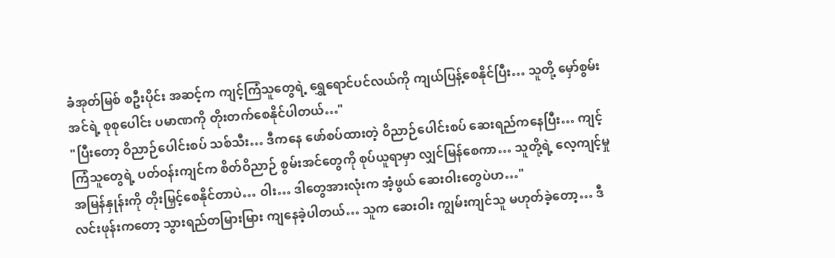ခံအုတ်မြစ် စဦးပိုင်း အဆင့်က ကျင့်ကြံသူတွေရဲ့ ရွှေရောင်ပင်လယ်ကို ကျယ်ပြန့်စေနိုင်ပြီး… သူတို့ မှော်စွမ်းအင်ရဲ့ စုစုပေါင်း ပမာဏကို တိုးတက်စေနိုင်ပါတယ်…"
"ပြီးတော့ ဝိညာဉ်ပေါင်းစပ် သစ်သီး… ဒီကနေ ဖော်စပ်ထားတဲ့ ဝိညာဉ်ပေါင်းစပ် ဆေးရည်ကနေပြီး… ကျင့်ကြံသူတွေရဲ့ ပတ်ဝန်းကျင်က စိတ်ဝိညာဉ် စွမ်းအင်တွေကို စုပ်ယူရာမှာ လျှင်မြန်စေကာ… သူတို့ရဲ့ လေ့ကျင့်မှု အမြန်နှုန်းကို တိုးမြှင့်စေနိုင်တာပဲ… ဝါး… ဒါတွေအားလုံးက အံ့ဖွယ် ဆေးဝါးတွေပဲဟ…"
လင်းဖုန်းကတော့ သွားရည်တမြားမြား ကျနေခဲ့ပါတယ်… သူက ဆေးဝါး ကျွမ်းကျင်သူ မဟုတ်ခဲ့တော့… ဒီ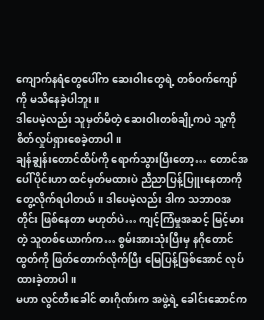ကျောက်နရံတွေပေါ်က ဆေးဝါးတွေရဲ့ တစ်ဝက်ကျော်ကို မသိနေခဲ့ပါဘူး။
ဒါပေမဲ့လည်း သူမှတ်မိတဲ့ ဆေးဝါးတစ်ချို့ကပဲ သူ့ကို စိတ်လှုပ်ရှားစေခဲ့တာပါ။
ချန်ချွန်းတောင်ထိပ်ကို ရောက်သွားပြီးတော့… တောင်အပေါ်ပိုင်းဟာ ထင်မှတ်မထားပဲ ညီညာပြန့်ပြူးနေတာကို တွေ့လိုက်ရပါတယ်။ ဒါပေမဲ့လည်း ဒါက သဘာဝအတိုင်း ဖြစ်နေတာ မဟုတ်ပဲ… ကျင့်ကြံမှုအဆင့် မြင့်မားတဲ့ သူတစ်ယောက်က… စွမ်းအားသုံးပြီးမှ နဂိုတောင်ထွတ်ကို ဖြတ်တောက်လိုက်ပြီး မြေပြန့်ဖြစ်အောင် လုပ်ထားခဲ့တာပါ။
မဟာ လွင်တီးခေါင် ဓားဂိုဏ်းက အဖွဲ့ရဲ့ ခေါင်းဆောင်က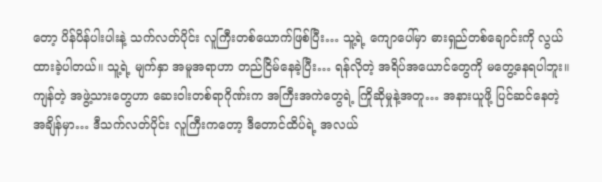တော့ ပိန်ပိန်ပါးပါးနဲ့ သက်လတ်ပိုင်း လူကြီးတစ်ယောက်ဖြစ်ပြီး… သူ့ရဲ့ ကျောပေါ်မှာ ဓားရှည်တစ်ချောင်းကို လွယ်ထားခဲ့ပါတယ်။ သူ့ရဲ့ မျက်နှာ အမူအရာဟာ တည်ငြိမ်နေခဲ့ပြီး… ရန်လိုတဲ့ အရိပ်အယောင်တွေကို မတွေ့နေရပါဘူး။
ကျန်တဲ့ အဖွဲ့သားတွေဟာ ဆေးဝါးတစ်ရာဂိုဏ်းက အကြီးအကဲတွေရဲ့ ကြိုဆိုမှုနဲ့အတူ… အနားယူဖို့ ပြင်ဆင်နေတဲ့ အချိန်မှာ… ဒီသက်လတ်ပိုင်း လူကြီးကတော့ ဒီတောင်ထိပ်ရဲ့ အလယ်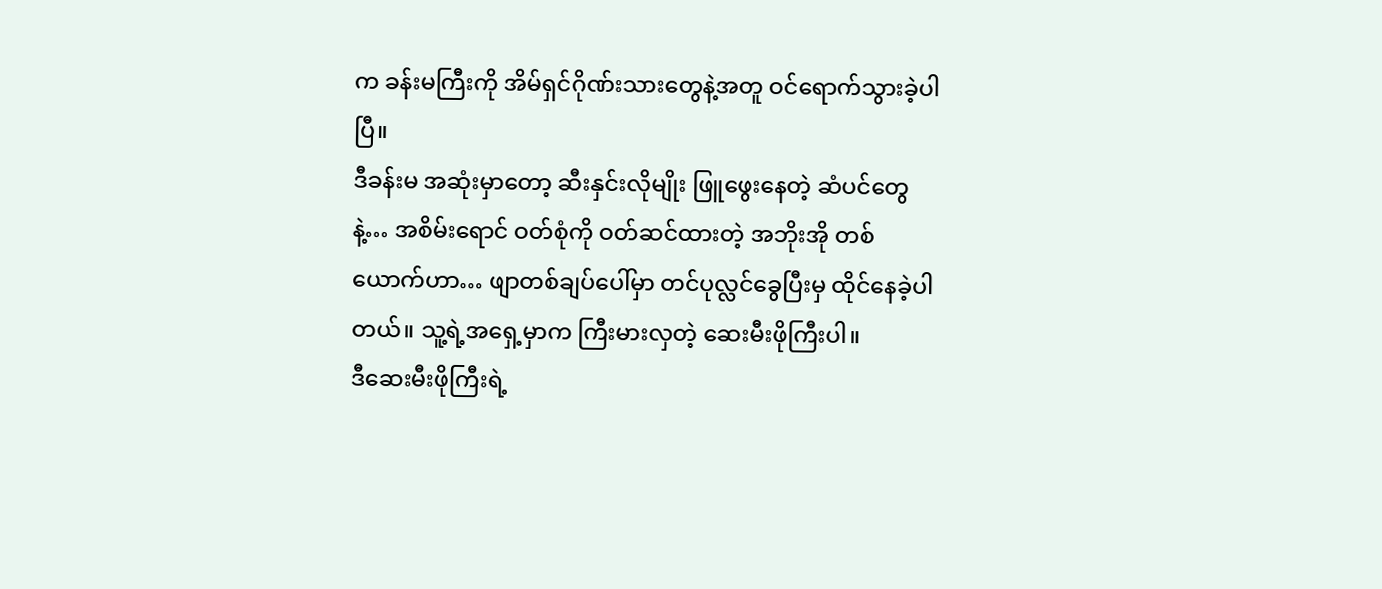က ခန်းမကြီးကို အိမ်ရှင်ဂိုဏ်းသားတွေနဲ့အတူ ဝင်ရောက်သွားခဲ့ပါပြီ။
ဒီခန်းမ အဆုံးမှာတော့ ဆီးနှင်းလိုမျိုး ဖြူဖွေးနေတဲ့ ဆံပင်တွေနဲ့… အစိမ်းရောင် ဝတ်စုံကို ဝတ်ဆင်ထားတဲ့ အဘိုးအို တစ်ယောက်ဟာ… ဖျာတစ်ချပ်ပေါ်မှာ တင်ပုလ္လင်ခွေပြီးမှ ထိုင်နေခဲ့ပါတယ်။ သူ့ရဲ့အရှေ့မှာက ကြီးမားလှတဲ့ ဆေးမီးဖိုကြီးပါ။
ဒီဆေးမီးဖိုကြီးရဲ့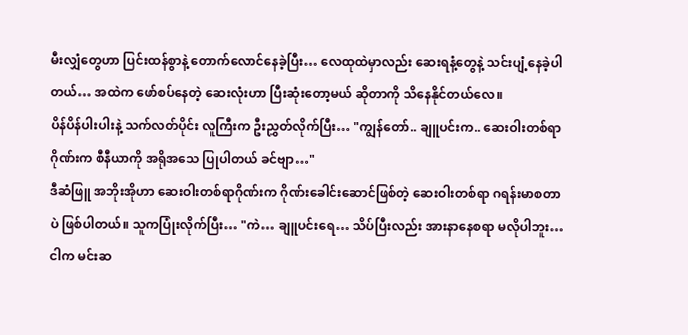မီးလျှံတွေဟာ ပြင်းထန်စွာနဲ့ တောက်လောင်နေခဲ့ပြီး… လေထုထဲမှာလည်း ဆေးရနံ့တွေနဲ့ သင်းပျံ့နေခဲ့ပါတယ်… အထဲက ဖော်စပ်နေတဲ့ ဆေးလုံးဟာ ပြီးဆုံးတော့မယ် ဆိုတာကို သိနေနိုင်တယ်လေ။
ပိန်ပိန်ပါးပါးနဲ့ သက်လတ်ပိုင်း လူကြီးက ဦးညွှတ်လိုက်ပြီး… "ကျွန်တော်.. ချူပင်းက.. ဆေးဝါးတစ်ရာဂိုဏ်းက စီနီယာကို အရိုအသေ ပြုပါတယ် ခင်ဗျာ…"
ဒီဆံဖြူ အဘိုးအိုဟာ ဆေးဝါးတစ်ရာဂိုဏ်းက ဂိုဏ်းခေါင်းဆောင်ဖြစ်တဲ့ ဆေးဝါးတစ်ရာ ဂရန်းမာစတာပဲ ဖြစ်ပါတယ်။ သူကပြုံးလိုက်ပြီး… "ကဲ… ချူပင်းရေ… သိပ်ပြီးလည်း အားနာနေစရာ မလိုပါဘူး… ငါက မင်းဆ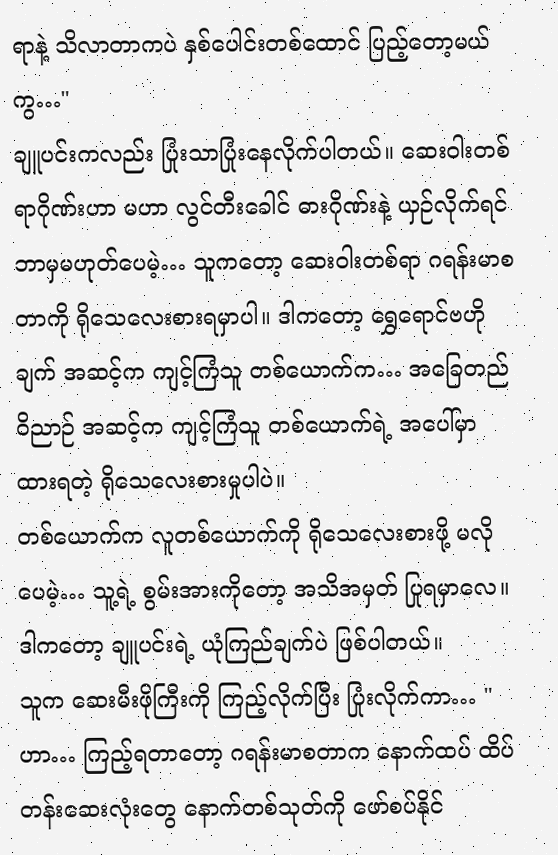ရာနဲ့ သိလာတာကပဲ နှစ်ပေါင်းတစ်ထောင် ပြည့်တော့မယ်ကွ…"
ချူပင်းကလည်း ပြုံးသာပြုံးနေလိုက်ပါတယ်။ ဆေးဝါးတစ်ရာဂိုဏ်းဟာ မဟာ လွင်တီးခေါင် ဓားဂိုဏ်းနဲ့ ယှဉ်လိုက်ရင် ဘာမှမဟုတ်ပေမဲ့… သူကတော့ ဆေးဝါးတစ်ရာ ဂရန်းမာစတာကို ရိုသေလေးစားရမှာပါ။ ဒါကတော့ ရွှေရောင်ဗဟိုချက် အဆင့်က ကျင့်ကြံသူ တစ်ယောက်က… အခြေတည်ဝိညာဉ် အဆင့်က ကျင့်ကြံသူ တစ်ယောက်ရဲ့ အပေါ်မှာ ထားရတဲ့ ရိုသေလေးစားမှုပါပဲ။
တစ်ယောက်က လူတစ်ယောက်ကို ရိုသေလေးစားဖို့ မလိုပေမဲ့… သူ့ရဲ့ စွမ်းအားကိုတော့ အသိအမှတ် ပြုရမှာလေ။ ဒါကတော့ ချူပင်းရဲ့ ယုံကြည်ချက်ပဲ ဖြစ်ပါတယ်။
သူက ဆေးမီးဖိုကြီးကို ကြည့်လိုက်ပြီး ပြုံးလိုက်ကာ… "ဟာ… ကြည့်ရတာတော့ ဂရန်းမာစတာက နောက်ထပ် ထိပ်တန်းဆေးလုံးတွေ နောက်တစ်သုတ်ကို ဖော်စပ်နိုင်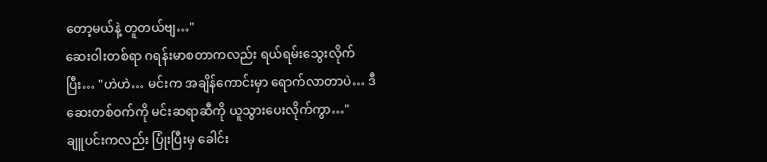တော့မယ်နဲ့ တူတယ်ဗျ…"
ဆေးဝါးတစ်ရာ ဂရန်းမာစတာကလည်း ရယ်ရမ်းသွေးလိုက်ပြီး… "ဟဲဟဲ… မင်းက အချိန်ကောင်းမှာ ရောက်လာတာပဲ… ဒီဆေးတစ်ဝက်ကို မင်းဆရာဆီကို ယူသွားပေးလိုက်ကွာ…"
ချူပင်းကလည်း ပြုံးပြီးမှ ခေါင်း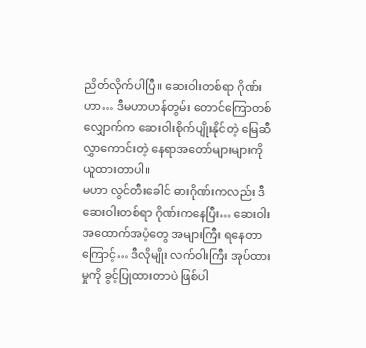ညိတ်လိုက်ပါပြီ။ ဆေးဝါးတစ်ရာ ဂိုဏ်းဟာ… ဒီမဟာဟန်တွမ်း တောင်ကြောတစ်လျှောက်က ဆေးဝါးစိုက်ပျိုးနိုင်တဲ့ မြေဆီလွှာကောင်းတဲ့ နေရာအတော်များများကို ယူထားတာပါ။
မဟာ လွင်တီးခေါင် ဓားဂိုဏ်းကလည်း ဒီဆေးဝါးတစ်ရာ ဂိုဏ်းကနေပြီး… ဆေးဝါးအထောက်အပံ့တွေ အများကြီး ရနေတာကြောင့်… ဒီလိုမျိုး လက်ဝါးကြီး အုပ်ထားမှုကို ခွင့်ပြုထားတာပဲ ဖြစ်ပါ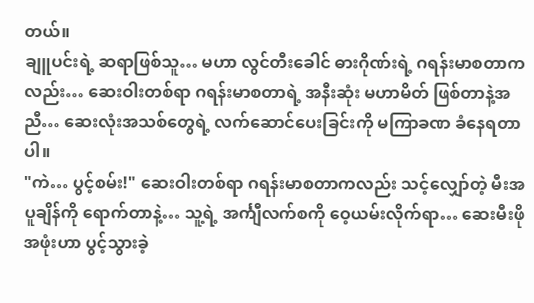တယ်။
ချူပင်းရဲ့ ဆရာဖြစ်သူ… မဟာ လွင်တီးခေါင် ဓားဂိုဏ်းရဲ့ ဂရန်းမာစတာကလည်း… ဆေးဝါးတစ်ရာ ဂရန်းမာစတာရဲ့ အနီးဆုံး မဟာမိတ် ဖြစ်တာနဲ့အညီ… ဆေးလုံးအသစ်တွေရဲ့ လက်ဆောင်ပေးခြင်းကို မကြာခဏ ခံနေရတာပါ။
"ကဲ… ပွင့်စမ်း!" ဆေးဝါးတစ်ရာ ဂရန်းမာစတာကလည်း သင့်လျှော်တဲ့ မီးအပူချိန်ကို ရောက်တာနဲ့… သူ့ရဲ့ အင်္ကျီလက်စကို ဝေ့ယမ်းလိုက်ရာ… ဆေးမီးဖို အဖုံးဟာ ပွင့်သွားခဲ့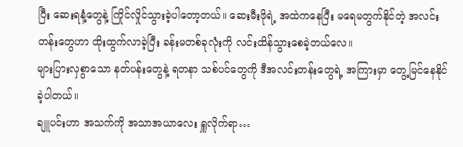ပြီး ဆေးရနံ့တွေနဲ့ ကြိုင်လှိုင်သွားခဲ့ပါတော့တယ်။ ဆေးမီးဖိုရဲ့ အထဲကနေပြီး မရေမတွက်နိုင်တဲ့ အလင်းတန်းတွေဟာ ထိုးထွက်လာခဲ့ပြီး ခန်းမတစ်ခုလုံးကို လင်းထိန်သွားစေခဲ့တယ်လေ။
များပြားလှစွာသော နတ်ပန်းတွေနဲ့ ရတနာ သစ်ပင်တွေကို ဒီအလင်းတန်းတွေရဲ့ အကြားမှာ တွေ့မြင်နေနိုင်ခဲ့ပါတယ်။
ချူပင်းဟာ အသက်ကို အသာအယာလေး ရှူလိုက်ရာ…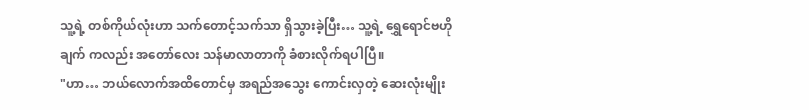သူ့ရဲ့ တစ်ကိုယ်လုံးဟာ သက်တောင့်သက်သာ ရှိသွားခဲ့ပြီး… သူ့ရဲ့ ရွှေရောင်ဗဟိုချက် ကလည်း အတော်လေး သန်မာလာတာကို ခံစားလိုက်ရပါပြီ။
"ဟာ… ဘယ်လောက်အထိတောင်မှ အရည်အသွေး ကောင်းလှတဲ့ ဆေးလုံးမျိုး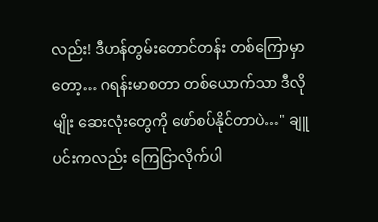လည်း! ဒီဟန်တွမ်းတောင်တန်း တစ်ကြောမှာတော့… ဂရန်းမာစတာ တစ်ယောက်သာ ဒီလိုမျိုး ဆေးလုံးတွေကို ဖော်စပ်နိုင်တာပဲ…" ချူပင်းကလည်း ကြေငြာလိုက်ပါ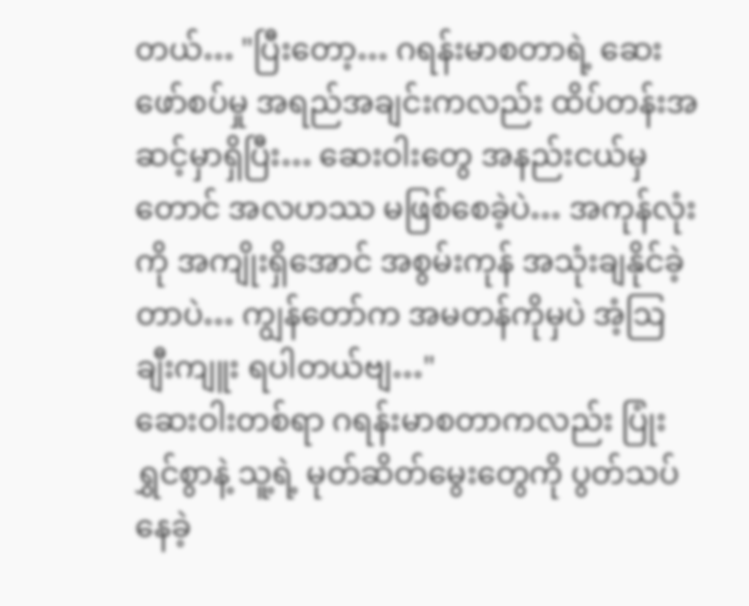တယ်… "ပြီးတော့… ဂရန်းမာစတာရဲ့ ဆေးဖော်စပ်မှု အရည်အချင်းကလည်း ထိပ်တန်းအဆင့်မှာရှိပြီး… ဆေးဝါးတွေ အနည်းငယ်မှတောင် အလဟဿ မဖြစ်စေခဲ့ပဲ… အကုန်လုံးကို အကျိုးရှိအောင် အစွမ်းကုန် အသုံးချနိုင်ခဲ့တာပဲ… ကျွန်တော်က အမတန်ကိုမှပဲ အံ့ဩချီးကျူး ရပါတယ်ဗျ…"
ဆေးဝါးတစ်ရာ ဂရန်းမာစတာကလည်း ပြုံးရွှင်စွာနဲ့ သူ့ရဲ့ မုတ်ဆိတ်မွေးတွေကို ပွတ်သပ်နေခဲ့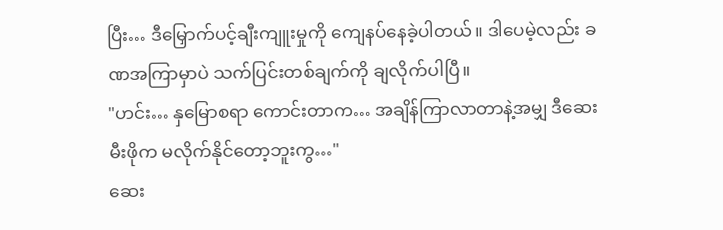ပြီး… ဒီမြှောက်ပင့်ချီးကျူးမှုကို ကျေနပ်နေခဲ့ပါတယ်။ ဒါပေမဲ့လည်း ခဏအကြာမှာပဲ သက်ပြင်းတစ်ချက်ကို ချလိုက်ပါပြီ။
"ဟင်း… နှမြောစရာ ကောင်းတာက… အချိန်ကြာလာတာနဲ့အမျှ ဒီဆေးမီးဖိုက မလိုက်နိုင်တော့ဘူးကွ…"
ဆေး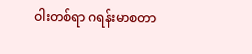ဝါးတစ်ရာ ဂရန်းမာစတာ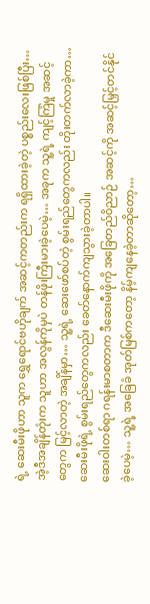ရဲ့ ဆေးမီးဖိုဟာ သူက ရွှေရောင်ဗဟိုချက် အဆင့်ကတည်းက ရရှိထားခဲ့တဲ့ ပစ္စည်းလေးဖြစ်ပြီး… အဲ့ဒီအချိန်တုံးက သူဟာ အလွန်ကိုမှပဲ တန်ဖိုးကြီးမားခဲ့ပေမဲ့… အခုက သူ့ရဲ့ ကျင့်ကြံမှု အဆင့်တွေက မြင့်လာတဲ့ အချိန်မှာ… သူ့ရဲ့ ဆေးဖော်စပ်တဲ့ စွမ်းရည်တွေကလည်း တိုးတက်လာခဲ့ကာ… ဆေးမီးဖိုရဲ့ စွမ်းရည်တွေကလည်း ခေတ်နောက်ကျသွားခဲ့တာပါ။
ဆေးဝါးတစ်ရာ ဂရန်းမာစတာက ဒီဆေးမီးဖိုကို အခြေတည်ဝိညာဉ် အဆင့်ကို အဆင့်မြှင့်တင်နိုင်ခဲ့ပေမဲ့… သူ့ရဲ့ အခြေခံ အုတ်မြစ်ကတော့ နိမ့်ကျနေခဲ့တာဆိုတော့…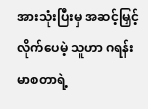အားသုံးပြီးမှ အဆင့်မြှင့်လိုက်ပေမဲ့ သူဟာ ဂရန်းမာစတာရဲ့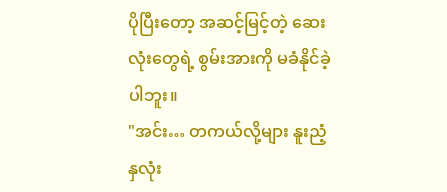ပိုပြီးတော့ အဆင့်မြင့်တဲ့ ဆေးလုံးတွေရဲ့ စွမ်းအားကို မခံနိုင်ခဲ့ပါဘူး။
"အင်း… တကယ်လို့များ နူးညံ့နှလုံး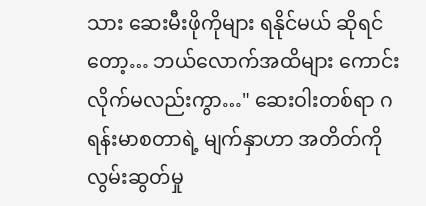သား ဆေးမီးဖိုကိုများ ရနိုင်မယ် ဆိုရင်တော့… ဘယ်လောက်အထိများ ကောင်းလိုက်မလည်းကွာ…" ဆေးဝါးတစ်ရာ ဂရန်းမာစတာရဲ့ မျက်နှာဟာ အတိတ်ကို လွမ်းဆွတ်မှု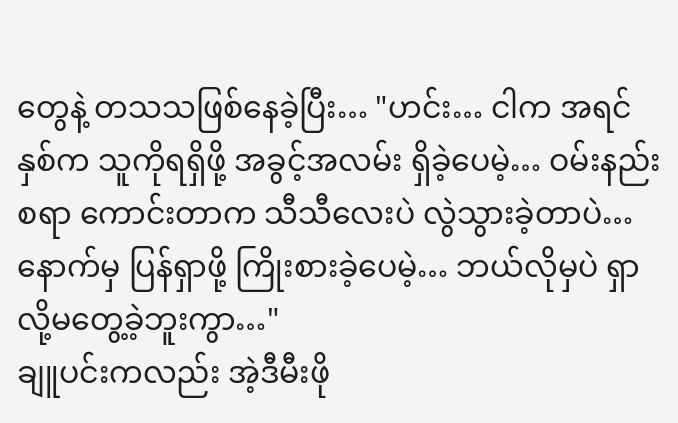တွေနဲ့ တသသဖြစ်နေခဲ့ပြီး… "ဟင်း… ငါက အရင်နှစ်က သူကိုရရှိဖို့ အခွင့်အလမ်း ရှိခဲ့ပေမဲ့… ဝမ်းနည်းစရာ ကောင်းတာက သီသီလေးပဲ လွဲသွားခဲ့တာပဲ… နောက်မှ ပြန်ရှာဖို့ ကြိုးစားခဲ့ပေမဲ့… ဘယ်လိုမှပဲ ရှာလို့မတွေ့ခဲ့ဘူးကွာ…"
ချူပင်းကလည်း အဲ့ဒီမီးဖို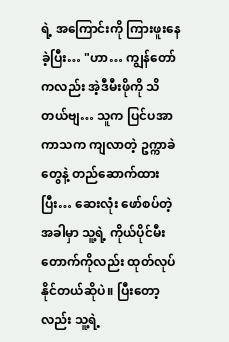ရဲ့ အကြောင်းကို ကြားဖူးနေခဲ့ပြီး… "ဟာ… ကျွန်တော်ကလည်း အဲ့ဒီမီးဖိုကို သိတယ်ဗျ… သူက ပြင်ပအာကာသက ကျလာတဲ့ ဥက္ကာခဲတွေနဲ့ တည်ဆောက်ထားပြီး… ဆေးလုံး ဖော်စပ်တဲ့ အခါမှာ သူ့ရဲ့ ကိုယ်ပိုင်မီးတောက်ကိုလည်း ထုတ်လုပ်နိုင်တယ်ဆိုပဲ။ ပြီးတော့လည်း သူ့ရဲ့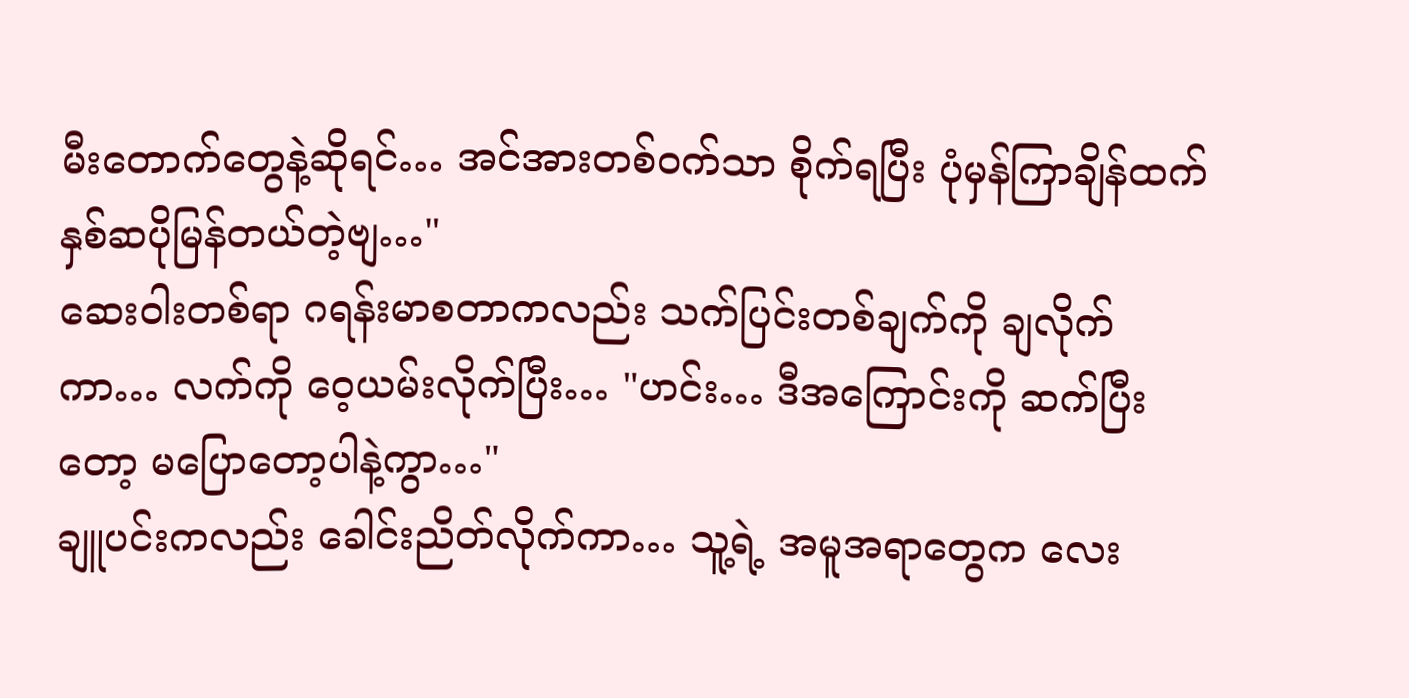မီးတောက်တွေနဲ့ဆိုရင်… အင်အားတစ်ဝက်သာ စိုက်ရပြီး ပုံမှန်ကြာချိန်ထက် နှစ်ဆပိုမြန်တယ်တဲ့ဗျ…"
ဆေးဝါးတစ်ရာ ဂရန်းမာစတာကလည်း သက်ပြင်းတစ်ချက်ကို ချလိုက်ကာ… လက်ကို ဝေ့ယမ်းလိုက်ပြီး… "ဟင်း… ဒီအကြောင်းကို ဆက်ပြီးတော့ မပြောတော့ပါနဲ့ကွာ…"
ချူပင်းကလည်း ခေါင်းညိတ်လိုက်ကာ… သူ့ရဲ့ အမူအရာတွေက လေး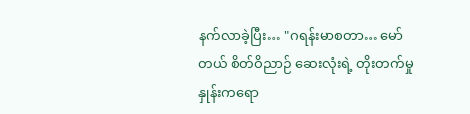နက်လာခဲ့ပြီး… "ဂရန်းမာစတာ… မော်တယ် စိတ်ဝိညာဉ် ဆေးလုံးရဲ့ တိုးတက်မှုနှုန်းကရော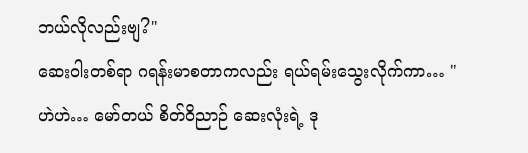ဘယ်လိုလည်းဗျ?"
ဆေးဝါးတစ်ရာ ဂရန်းမာစတာကလည်း ရယ်ရမ်းသွေးလိုက်ကာ… "ဟဲဟဲ… မော်တယ် စိတ်ဝိညာဉ် ဆေးလုံးရဲ့ ဒု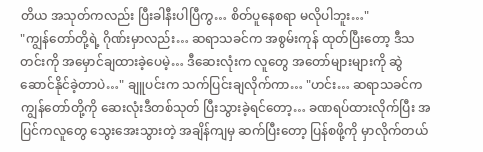တိယ အသုတ်ကလည်း ပြီးခါနီးပါပြီကွ… စိတ်ပူနေစရာ မလိုပါဘူး…"
"ကျွန်တော်တို့ရဲ့ ဂိုဏ်းမှာလည်း… ဆရာသခင်က အစွမ်းကုန် ထုတ်ပြီးတော့ ဒီသတင်းကို အမှောင်ချထားခဲ့ပေမဲ့… ဒီဆေးလုံးက လူတွေ အတော်များများကို ဆွဲဆောင်နိုင်ခဲ့တာပဲ…" ချူပင်းက သက်ပြင်းချလိုက်ကာ… "ဟင်း… ဆရာသခင်က ကျွန်တော်တို့ကို ဆေးလုံးဒီတစ်သုတ် ပြီးသွားခဲ့ရင်တော့… ခဏရပ်ထားလိုက်ပြီး အပြင်ကလူတွေ သွေးအေးသွားတဲ့ အချိန်ကျမှ ဆက်ပြီးတော့ ပြန်စဖို့ကို မှာလိုက်တယ်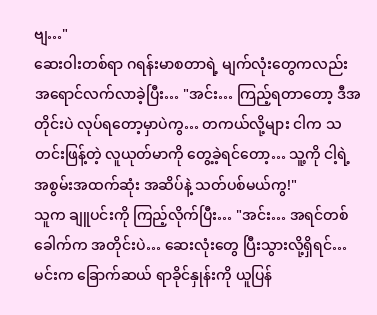ဗျ…"
ဆေးဝါးတစ်ရာ ဂရန်းမာစတာရဲ့ မျက်လုံးတွေကလည်း အရောင်လက်လာခဲ့ပြီး… "အင်း… ကြည့်ရတာတော့ ဒီအတိုင်းပဲ လုပ်ရတော့မှာပဲကွ… တကယ်လို့များ ငါက သတင်းဖြန့်တဲ့ လူယုတ်မာကို တွေ့ခဲ့ရင်တော့… သူ့ကို ငါ့ရဲ့ အစွမ်းအထက်ဆုံး အဆိပ်နဲ့ သတ်ပစ်မယ်ကွ!"
သူက ချူပင်းကို ကြည့်လိုက်ပြီး… "အင်း… အရင်တစ်ခေါက်က အတိုင်းပဲ… ဆေးလုံးတွေ ပြီးသွားလို့ရှိရင်… မင်းက ခြောက်ဆယ် ရာခိုင်နှုန်းကို ယူပြန်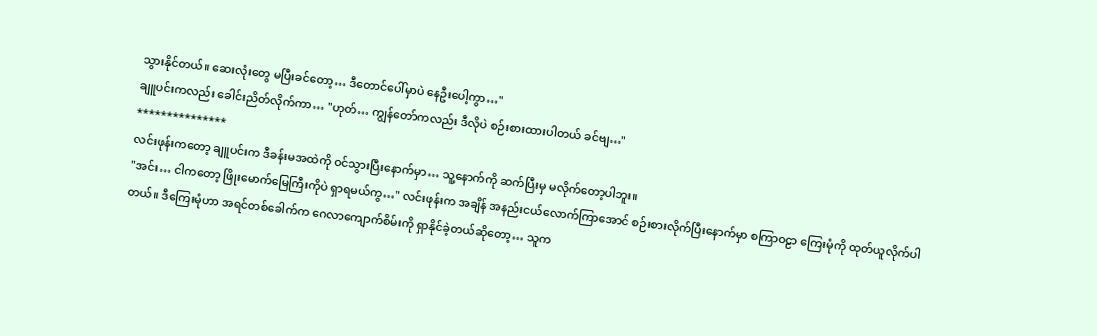သွားနိုင်တယ်။ ဆေးလုံးတွေ မပြီးခင်တော့… ဒီတောင်ပေါ်မှာပဲ နေဦးပေါ့ကွာ…"
ချူပင်းကလည်း ခေါင်းညိတ်လိုက်ကာ… "ဟုတ်… ကျွန်တော်ကလည်း ဒီလိုပဲ စဉ်းစားထားပါတယ် ခင်ဗျ…"
***************
လင်းဖုန်းကတော့ ချူပင်းက ဒီခန်းမအထဲကို ဝင်သွားပြီးနောက်မှာ… သူ့နောက်ကို ဆက်ပြီးမှ မလိုက်တော့ပါဘူး။
"အင်း… ငါကတော့ ဖြိုးမောက်မြေကြီးကိုပဲ ရှာရမယ်ကွ…" လင်းဖုန်းက အချိန် အနည်းငယ်လောက်ကြာအောင် စဉ်းစားလိုက်ပြီးနောက်မှာ စကြာဝဠာ ကြေးမုံကို ထုတ်ယူလိုက်ပါတယ်။ ဒီကြေးမုံဟာ အရင်တစ်ခေါက်က ဂေလာကျောက်စိမ်းကို ရှာနိုင်ခဲ့တယ်ဆိုတော့… သူက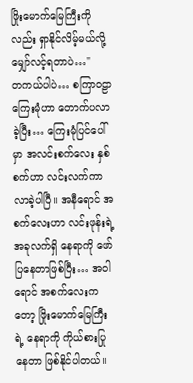ဖြိုးမောက်မြေကြီးကိုလည်း ရှာနိုင်လိမ့်မယ်လို့ မျှော်လင့်ရတာပဲ…"
တကယ်ပါပဲ… စကြာဝဠာ ကြေးမုံဟာ တောက်ပလာခဲ့ပြီး… ကြေးမုံပြင်ပေါ်မှာ အလင်းစက်လေး နှစ်စက်ဟာ လင်းလက်ကာ လာခဲ့ပါပြီ။ အနီရောင် အစက်လေးဟာ လင်းဖုန်းရဲ့ အခုလက်ရှိ နေရာကို ဖော်ပြနေတာဖြစ်ပြီး… အဝါရောင် အစက်လေးကတော့ ဖြိုးမောက်မြေကြီးရဲ့ နေရာကို ကိုယ်စားပြုနေတာ ဖြစ်နိုင်ပါတယ်။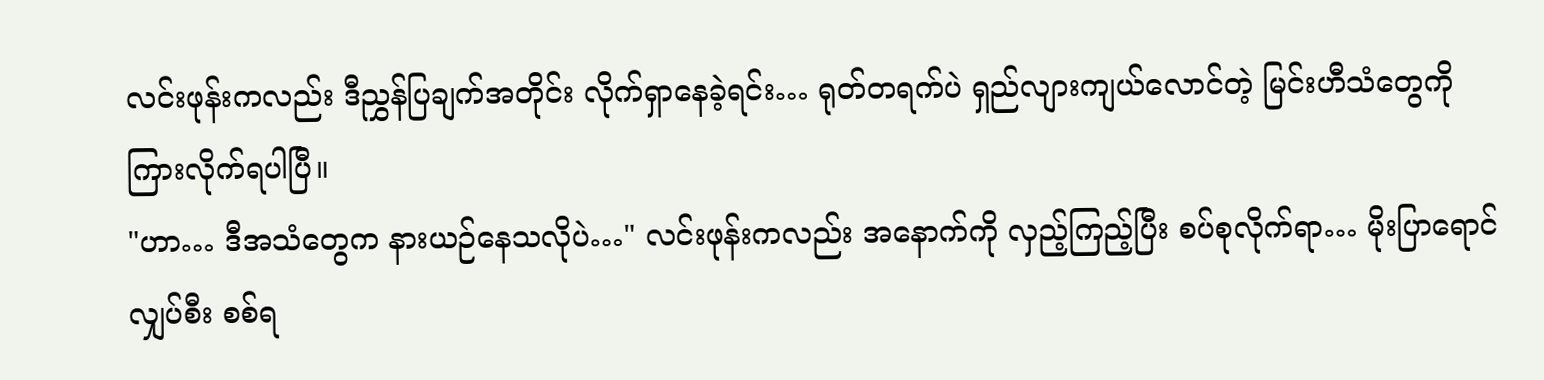လင်းဖုန်းကလည်း ဒီညွှန်ပြချက်အတိုင်း လိုက်ရှာနေခဲ့ရင်း… ရုတ်တရက်ပဲ ရှည်လျားကျယ်လောင်တဲ့ မြင်းဟီသံတွေကို ကြားလိုက်ရပါပြီ။
"ဟာ… ဒီအသံတွေက နားယဉ်နေသလိုပဲ…" လင်းဖုန်းကလည်း အနောက်ကို လှည့်ကြည့်ပြီး စပ်စုလိုက်ရာ… မိုးပြာရောင် လျှပ်စီး စစ်ရ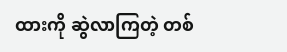ထားကို ဆွဲလာကြတဲ့ တစ်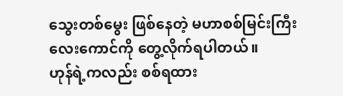သွေးတစ်မွေး ဖြစ်နေတဲ့ မဟာစစ်မြင်းကြီး လေးကောင်ကို တွေ့လိုက်ရပါတယ်။
ဟုန်ရဲ့ကလည်း စစ်ရထား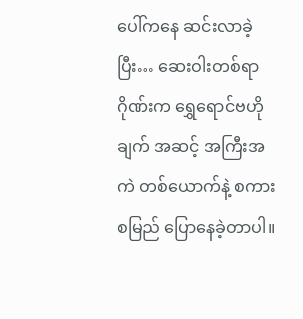ပေါ်ကနေ ဆင်းလာခဲ့ပြီး… ဆေးဝါးတစ်ရာဂိုဏ်းက ရွှေရောင်ဗဟိုချက် အဆင့် အကြီးအကဲ တစ်ယောက်နဲ့ စကားစမြည် ပြောနေခဲ့တာပါ။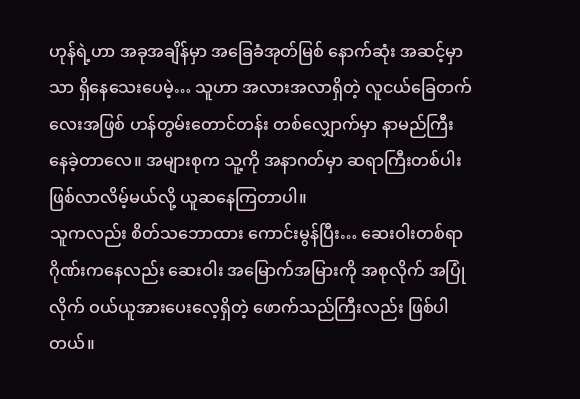ဟုန်ရဲ့ဟာ အခုအချိန်မှာ အခြေခံအုတ်မြစ် နောက်ဆုံး အဆင့်မှာသာ ရှိနေသေးပေမဲ့… သူဟာ အလားအလာရှိတဲ့ လူငယ်ခြေတက်လေးအဖြစ် ဟန်တွမ်းတောင်တန်း တစ်လျှောက်မှာ နာမည်ကြီးနေခဲ့တာလေ။ အများစုက သူ့ကို အနာဂတ်မှာ ဆရာကြီးတစ်ပါး ဖြစ်လာလိမ့်မယ်လို့ ယူဆနေကြတာပါ။
သူကလည်း စိတ်သဘောထား ကောင်းမွန်ပြီး… ဆေးဝါးတစ်ရာ ဂိုဏ်းကနေလည်း ဆေးဝါး အမြောက်အမြားကို အစုလိုက် အပြုံလိုက် ဝယ်ယူအားပေးလေ့ရှိတဲ့ ဖောက်သည်ကြီးလည်း ဖြစ်ပါတယ်။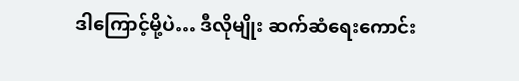ဒါကြောင့်မို့ပဲ… ဒီလိုမျိုး ဆက်ဆံရေးကောင်း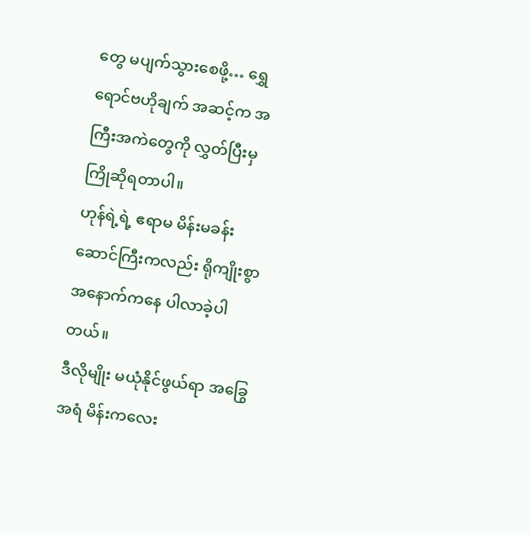တွေ မပျက်သွားစေဖို့… ရွှေရောင်ဗဟိုချက် အဆင့်က အကြီးအကဲတွေကို လွှတ်ပြီးမှ ကြိုဆိုရတာပါ။
ဟုန်ရဲ့ရဲ့ ဧရာမ မိန်းမခန်းဆောင်ကြီးကလည်း ရိုကျိုးစွာ အနောက်ကနေ ပါလာခဲ့ပါတယ်။
ဒီလိုမျိုး မယုံနိုင်ဖွယ်ရာ အခြွေအရံ မိန်းကလေး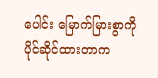ပေါင်း မြောက်မြားစွာကို ပိုင်ဆိုင်ထားတာက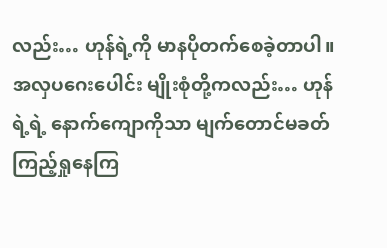လည်း… ဟုန်ရဲ့ကို မာနပိုတက်စေခဲ့တာပါ။
အလှပဂေးပေါင်း မျိုးစုံတို့ကလည်း… ဟုန်ရဲ့ရဲ့ နောက်ကျောကိုသာ မျက်တောင်မခတ် ကြည့်ရှုနေကြ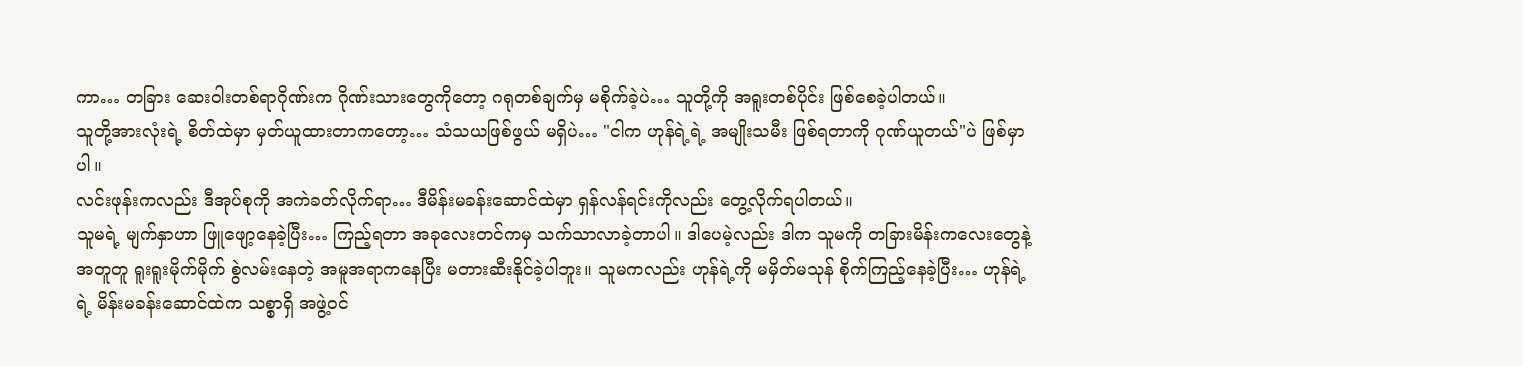ကာ… တခြား ဆေးဝါးတစ်ရာဂိုဏ်းက ဂိုဏ်းသားတွေကိုတော့ ဂရုတစ်ချက်မှ မစိုက်ခဲ့ပဲ… သူတို့ကို အရူးတစ်ပိုင်း ဖြစ်စေခဲ့ပါတယ်။
သူတို့အားလုံးရဲ့ စိတ်ထဲမှာ မှတ်ယူထားတာကတော့… သံသယဖြစ်ဖွယ် မရှိပဲ… "ငါက ဟုန်ရဲ့ရဲ့ အမျိုးသမီး ဖြစ်ရတာကို ဂုဏ်ယူတယ်"ပဲ ဖြစ်မှာပါ။
လင်းဖုန်းကလည်း ဒီအုပ်စုကို အကဲခတ်လိုက်ရာ… ဒီမိန်းမခန်းဆောင်ထဲမှာ ရှန်လန်ရင်းကိုလည်း တွေ့လိုက်ရပါတယ်။
သူမရဲ့ မျက်နှာဟာ ဖြူဖျော့နေခဲ့ပြီး… ကြည့်ရတာ အခုလေးတင်ကမှ သက်သာလာခဲ့တာပါ။ ဒါပေမဲ့လည်း ဒါက သူမကို တခြားမိန်းကလေးတွေနဲ့ အတူတူ ရူးရူးမိုက်မိုက် စွဲလမ်းနေတဲ့ အမူအရာကနေပြီး မတားဆီးနိုင်ခဲ့ပါဘူး။ သူမကလည်း ဟုန်ရဲ့ကို မမှိတ်မသုန် စိုက်ကြည့်နေခဲ့ပြီး… ဟုန်ရဲ့ရဲ့ မိန်းမခန်းဆောင်ထဲက သစ္စာရှိ အဖွဲ့ဝင်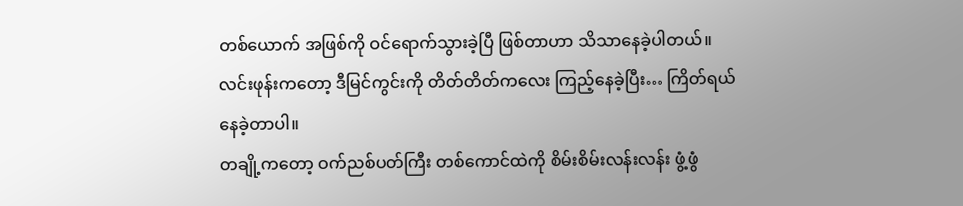တစ်ယောက် အဖြစ်ကို ဝင်ရောက်သွားခဲ့ပြီ ဖြစ်တာဟာ သိသာနေခဲ့ပါတယ်။
လင်းဖုန်းကတော့ ဒီမြင်ကွင်းကို တိတ်တိတ်ကလေး ကြည့်နေခဲ့ပြီး… ကြိတ်ရယ်နေခဲ့တာပါ။
တချို့ကတော့ ဝက်ညစ်ပတ်ကြီး တစ်ကောင်ထဲကို စိမ်းစိမ်းလန်းလန်း ဖွံ့ဖွံ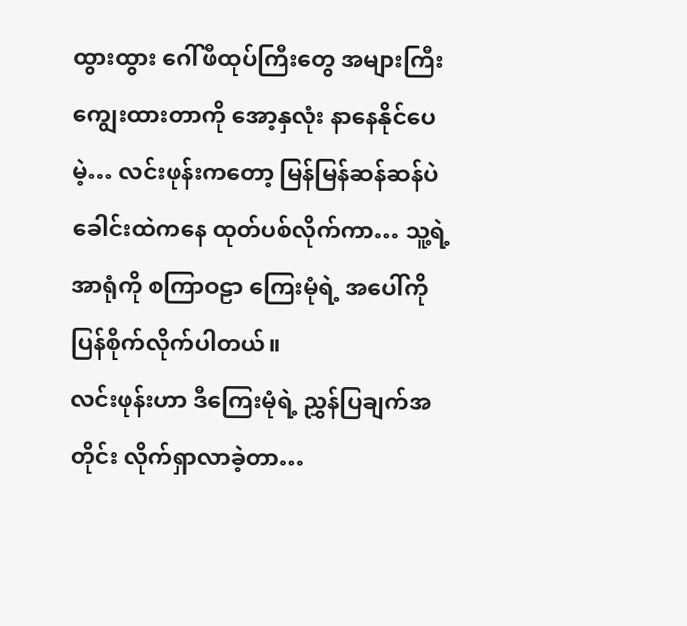ထွားထွား ဂေါ်ဖီထုပ်ကြီးတွေ အများကြီး ကျွေးထားတာကို အော့နှလုံး နာနေနိုင်ပေမဲ့… လင်းဖုန်းကတော့ မြန်မြန်ဆန်ဆန်ပဲ ခေါင်းထဲကနေ ထုတ်ပစ်လိုက်ကာ… သူ့ရဲ့ အာရုံကို စကြာဝဠာ ကြေးမုံရဲ့ အပေါ်ကို ပြန်စိုက်လိုက်ပါတယ်။
လင်းဖုန်းဟာ ဒီကြေးမုံရဲ့ ညွှန်ပြချက်အတိုင်း လိုက်ရှာလာခဲ့တာ…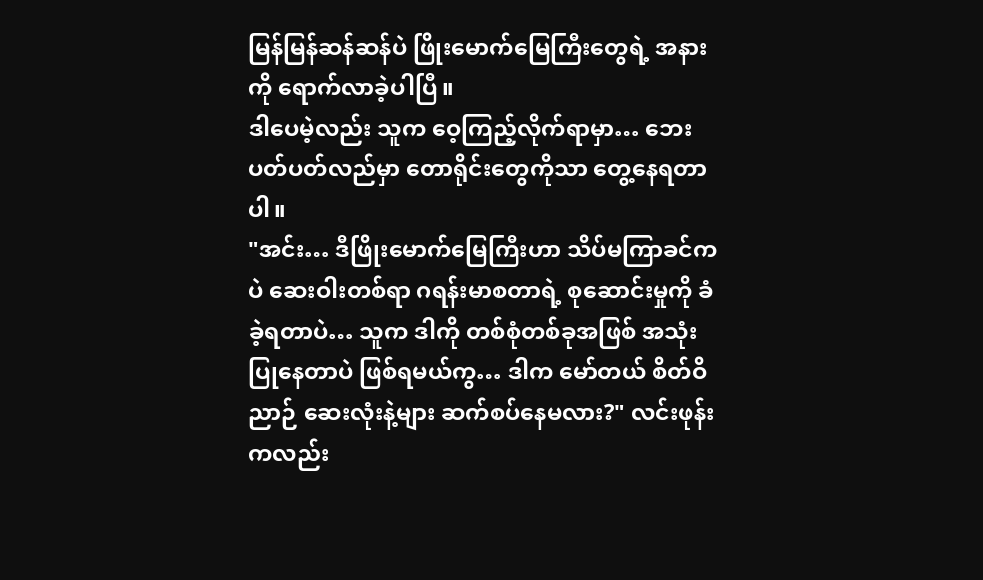မြန်မြန်ဆန်ဆန်ပဲ ဖြိုးမောက်မြေကြီးတွေရဲ့ အနားကို ရောက်လာခဲ့ပါပြီ။
ဒါပေမဲ့လည်း သူက ဝေ့ကြည့်လိုက်ရာမှာ… ဘေးပတ်ပတ်လည်မှာ တောရိုင်းတွေကိုသာ တွေ့နေရတာပါ။
"အင်း… ဒီဖြိုးမောက်မြေကြီးဟာ သိပ်မကြာခင်ကပဲ ဆေးဝါးတစ်ရာ ဂရန်းမာစတာရဲ့ စုဆောင်းမှုကို ခံခဲ့ရတာပဲ… သူက ဒါကို တစ်စုံတစ်ခုအဖြစ် အသုံးပြုနေတာပဲ ဖြစ်ရမယ်ကွ… ဒါက မော်တယ် စိတ်ဝိညာဉ် ဆေးလုံးနဲ့များ ဆက်စပ်နေမလား?" လင်းဖုန်းကလည်း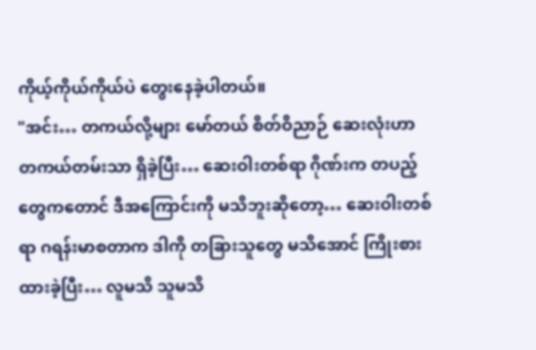ကိုယ့်ကိုယ်ကိုယ်ပဲ တွေးနေခဲ့ပါတယ်။
"အင်း… တကယ်လို့များ မော်တယ် စိတ်ဝိညာဉ် ဆေးလုံးဟာ တကယ်တမ်းသာ ရှိခဲ့ပြီး… ဆေးဝါးတစ်ရာ ဂိုဏ်းက တပည့်တွေကတောင် ဒီအကြောင်းကို မသိဘူးဆိုတော့… ဆေးဝါးတစ်ရာ ဂရန်းမာစတာက ဒါကို တခြားသူတွေ မသိအောင် ကြိုးစားထားခဲ့ပြီး… လူမသိ သူမသိ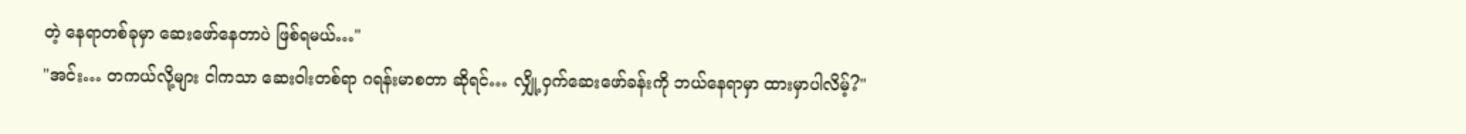တဲ့ နေရာတစ်ခုမှာ ဆေးဖော်နေတာပဲ ဖြစ်ရမယ်…"
"အင်း… တကယ်လို့များ ငါကသာ ဆေးဝါးတစ်ရာ ဂရန်းမာစတာ ဆိုရင်… လျှို့ဝှက်ဆေးဖော်ခန်းကို ဘယ်နေရာမှာ ထားမှာပါလိမ့်?"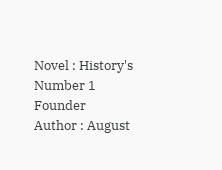Novel : History's Number 1 Founder
Author : August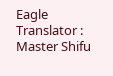Eagle
Translator : Master Shifu